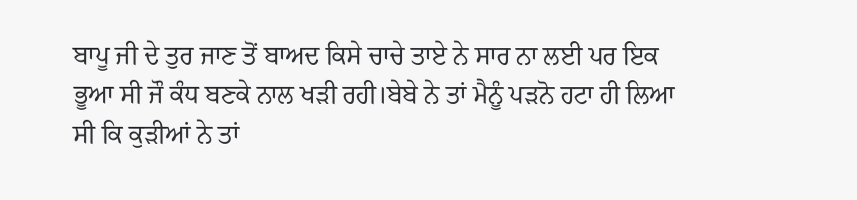ਬਾਪੂ ਜੀ ਦੇ ਤੁਰ ਜਾਣ ਤੋਂ ਬਾਅਦ ਕਿਸੇ ਚਾਚੇ ਤਾਏ ਨੇ ਸਾਰ ਨਾ ਲਈ ਪਰ ਇਕ ਭੂਆ ਸੀ ਜੌ ਕੰਧ ਬਣਕੇ ਨਾਲ ਖੜੀ ਰਹੀ।ਬੇਬੇ ਨੇ ਤਾਂ ਮੈਨੂੰ ਪੜਨੋ ਹਟਾ ਹੀ ਲਿਆ ਸੀ ਕਿ ਕੁੜੀਆਂ ਨੇ ਤਾਂ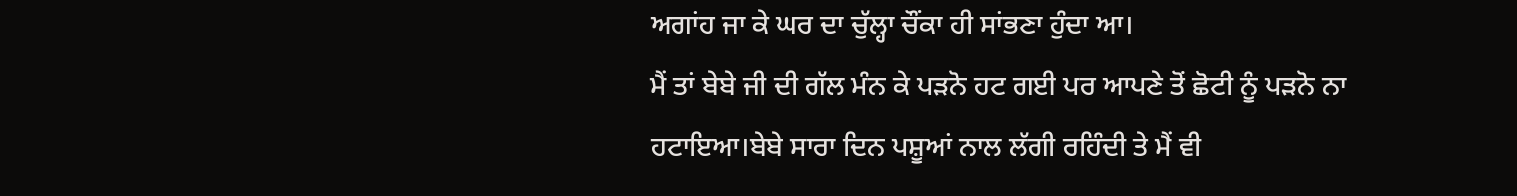ਅਗਾਂਹ ਜਾ ਕੇ ਘਰ ਦਾ ਚੁੱਲ੍ਹਾ ਚੌਂਕਾ ਹੀ ਸਾਂਭਣਾ ਹੁੰਦਾ ਆ।
ਮੈਂ ਤਾਂ ਬੇਬੇ ਜੀ ਦੀ ਗੱਲ ਮੰਨ ਕੇ ਪੜਨੋ ਹਟ ਗਈ ਪਰ ਆਪਣੇ ਤੋਂ ਛੋਟੀ ਨੂੰ ਪੜਨੋ ਨਾ ਹਟਾਇਆ।ਬੇਬੇ ਸਾਰਾ ਦਿਨ ਪਸ਼ੂਆਂ ਨਾਲ ਲੱਗੀ ਰਹਿੰਦੀ ਤੇ ਮੈਂ ਵੀ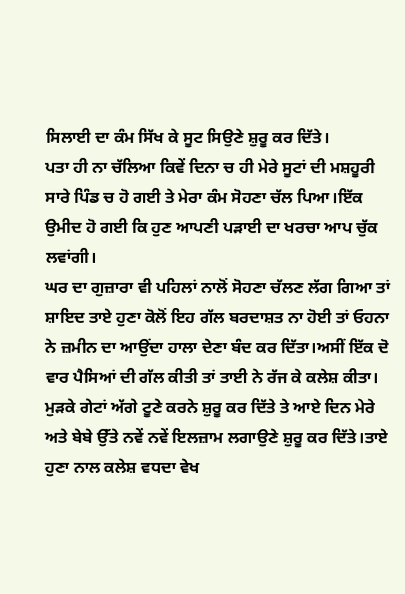ਸਿਲਾਈ ਦਾ ਕੰਮ ਸਿੱਖ ਕੇ ਸੂਟ ਸਿਉਣੇ ਸ਼ੁਰੂ ਕਰ ਦਿੱਤੇ।
ਪਤਾ ਹੀ ਨਾ ਚੱਲਿਆ ਕਿਵੇਂ ਦਿਨਾ ਚ ਹੀ ਮੇਰੇ ਸੂਟਾਂ ਦੀ ਮਸ਼ਹੂਰੀ ਸਾਰੇ ਪਿੰਡ ਚ ਹੋ ਗਈ ਤੇ ਮੇਰਾ ਕੰਮ ਸੋਹਣਾ ਚੱਲ ਪਿਆ।ਇੱਕ ਉਮੀਦ ਹੋ ਗਈ ਕਿ ਹੁਣ ਆਪਣੀ ਪੜਾਈ ਦਾ ਖਰਚਾ ਆਪ ਚੁੱਕ ਲਵਾਂਗੀ।
ਘਰ ਦਾ ਗੁਜ਼ਾਰਾ ਵੀ ਪਹਿਲਾਂ ਨਾਲੋਂ ਸੋਹਣਾ ਚੱਲਣ ਲੱਗ ਗਿਆ ਤਾਂ ਸ਼ਾਇਦ ਤਾਏ ਹੁਣਾ ਕੋਲੋਂ ਇਹ ਗੱਲ ਬਰਦਾਸ਼ਤ ਨਾ ਹੋਈ ਤਾਂ ਓਹਨਾ ਨੇ ਜ਼ਮੀਨ ਦਾ ਆਉਂਦਾ ਹਾਲਾ ਦੇਣਾ ਬੰਦ ਕਰ ਦਿੱਤਾ।ਅਸੀਂ ਇੱਕ ਦੋ ਵਾਰ ਪੈਸਿਆਂ ਦੀ ਗੱਲ ਕੀਤੀ ਤਾਂ ਤਾਈ ਨੇ ਰੱਜ ਕੇ ਕਲੇਸ਼ ਕੀਤਾ।
ਮੁੜਕੇ ਗੇਟਾਂ ਅੱਗੇ ਟੂਣੇ ਕਰਨੇ ਸ਼ੁਰੂ ਕਰ ਦਿੱਤੇ ਤੇ ਆਏ ਦਿਨ ਮੇਰੇ ਅਤੇ ਬੇਬੇ ਉੱਤੇ ਨਵੇਂ ਨਵੇਂ ਇਲਜ਼ਾਮ ਲਗਾਉਣੇ ਸ਼ੁਰੂ ਕਰ ਦਿੱਤੇ।ਤਾਏ ਹੁਣਾ ਨਾਲ ਕਲੇਸ਼ ਵਧਦਾ ਵੇਖ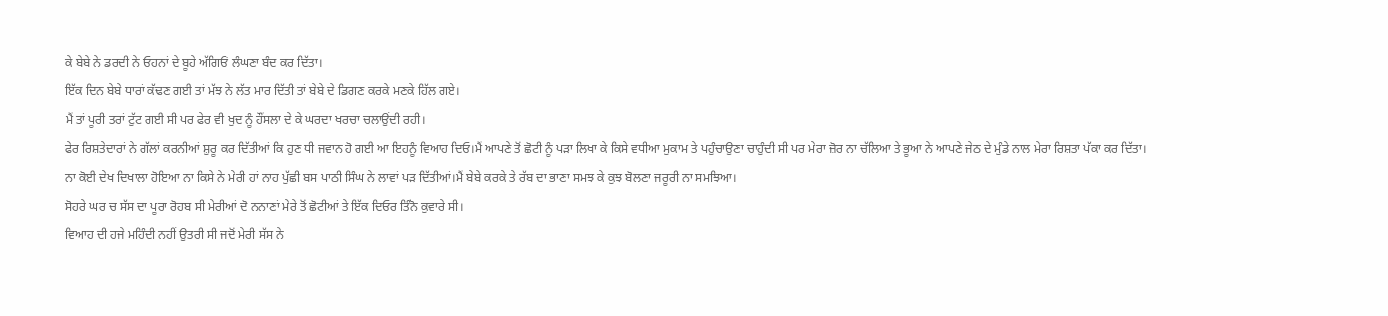ਕੇ ਬੇਬੇ ਨੇ ਡਰਦੀ ਨੇ ਓਹਨਾਂ ਦੇ ਬੂਹੇ ਅੱਗਿਓਂ ਲੰਘਣਾ ਬੰਦ ਕਰ ਦਿੱਤਾ।
ਇੱਕ ਦਿਨ ਬੇਬੇ ਧਾਰਾਂ ਕੱਢਣ ਗਈ ਤਾਂ ਮੱਝ ਨੇ ਲੱਤ ਮਾਰ ਦਿੱਤੀ ਤਾਂ ਬੇਬੇ ਦੇ ਡਿਗਣ ਕਰਕੇ ਮਣਕੇ ਹਿੱਲ ਗਏ।
ਮੈਂ ਤਾਂ ਪੂਰੀ ਤਰਾਂ ਟੁੱਟ ਗਈ ਸੀ ਪਰ ਫੇਰ ਵੀ ਖੁਦ ਨੂੰ ਹੌਂਸਲਾ ਦੇ ਕੇ ਘਰਦਾ ਖਰਚਾ ਚਲਾਉਂਦੀ ਰਹੀ।
ਫੇਰ ਰਿਸ਼ਤੇਦਾਰਾਂ ਨੇ ਗੱਲਾਂ ਕਰਨੀਆਂ ਸ਼ੁਰੂ ਕਰ ਦਿੱਤੀਆਂ ਕਿ ਹੁਣ ਧੀ ਜਵਾਨ ਹੋ ਗਈ ਆ ਇਹਨੂੰ ਵਿਆਹ ਦਿਓ।ਮੈਂ ਆਪਣੇ ਤੋਂ ਛੋਟੀ ਨੂੰ ਪੜਾ ਲਿਖਾ ਕੇ ਕਿਸੇ ਵਧੀਆ ਮੁਕਾਮ ਤੇ ਪਹੁੰਚਾਉਣਾ ਚਾਹੁੰਦੀ ਸੀ ਪਰ ਮੇਰਾ ਜ਼ੋਰ ਨਾ ਚੱਲਿਆ ਤੇ ਭੂਆ ਨੇ ਆਪਣੇ ਜੇਠ ਦੇ ਮੁੰਡੇ ਨਾਲ ਮੇਰਾ ਰਿਸ਼ਤਾ ਪੱਕਾ ਕਰ ਦਿੱਤਾ।
ਨਾ ਕੋਈ ਦੇਖ ਦਿਖਾਲਾ ਹੋਇਆ ਨਾ ਕਿਸੇ ਨੇ ਮੇਰੀ ਹਾਂ ਨਾਹ ਪੁੱਛੀ ਬਸ ਪਾਠੀ ਸਿੰਘ ਨੇ ਲਾਵਾਂ ਪੜ ਦਿੱਤੀਆਂ।ਮੈਂ ਬੇਬੇ ਕਰਕੇ ਤੇ ਰੱਬ ਦਾ ਭਾਣਾ ਸਮਝ ਕੇ ਕੁਝ ਬੋਲਣਾ ਜਰੂਰੀ ਨਾ ਸਮਝਿਆ।
ਸੋਹਰੇ ਘਰ ਚ ਸੱਸ ਦਾ ਪੂਰਾ ਰੋਹਬ ਸੀ ਮੇਰੀਆਂ ਦੋ ਨਨਾਣਾਂ ਮੇਰੇ ਤੋਂ ਛੋਟੀਆਂ ਤੇ ਇੱਕ ਦਿਓਰ ਤਿੰਨੋ ਕੁਵਾਰੇ ਸੀ।
ਵਿਆਹ ਦੀ ਹਜੇ ਮਹਿੰਦੀ ਨਹੀਂ ਉਤਰੀ ਸੀ ਜਦੋਂ ਮੇਰੀ ਸੱਸ ਨੇ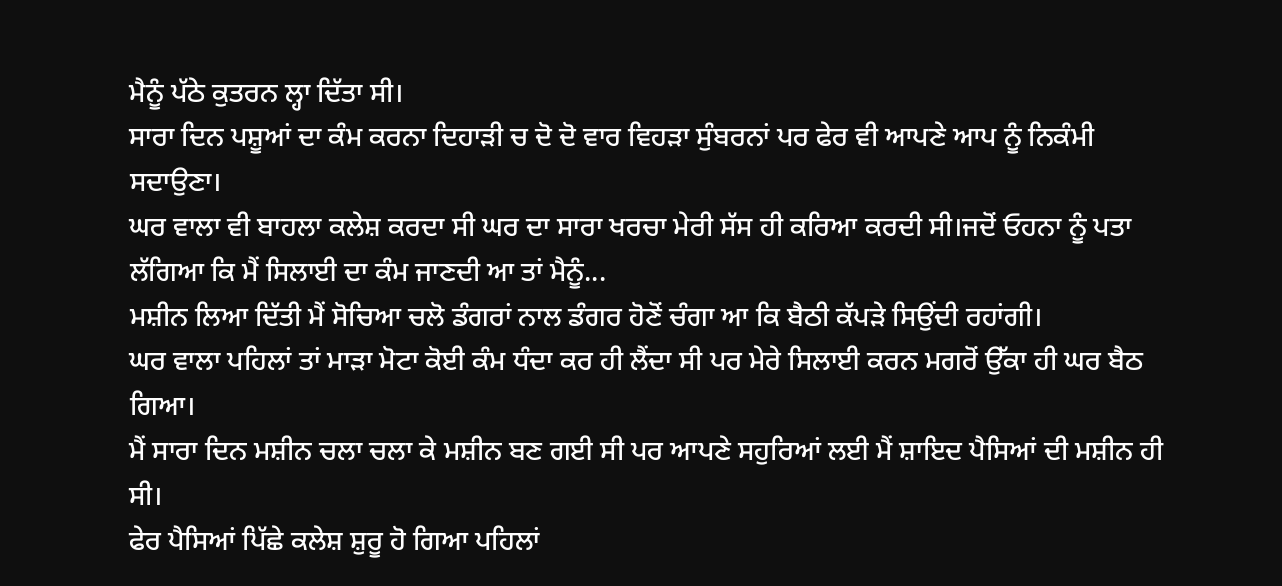ਮੈਨੂੰ ਪੱਠੇ ਕੁਤਰਨ ਲ੍ਹਾ ਦਿੱਤਾ ਸੀ।
ਸਾਰਾ ਦਿਨ ਪਸ਼ੂਆਂ ਦਾ ਕੰਮ ਕਰਨਾ ਦਿਹਾੜੀ ਚ ਦੋ ਦੋ ਵਾਰ ਵਿਹੜਾ ਸੁੰਬਰਨਾਂ ਪਰ ਫੇਰ ਵੀ ਆਪਣੇ ਆਪ ਨੂੰ ਨਿਕੰਮੀ ਸਦਾਉਣਾ।
ਘਰ ਵਾਲਾ ਵੀ ਬਾਹਲਾ ਕਲੇਸ਼ ਕਰਦਾ ਸੀ ਘਰ ਦਾ ਸਾਰਾ ਖਰਚਾ ਮੇਰੀ ਸੱਸ ਹੀ ਕਰਿਆ ਕਰਦੀ ਸੀ।ਜਦੋਂ ਓਹਨਾ ਨੂੰ ਪਤਾ ਲੱਗਿਆ ਕਿ ਮੈਂ ਸਿਲਾਈ ਦਾ ਕੰਮ ਜਾਣਦੀ ਆ ਤਾਂ ਮੈਨੂੰ...
ਮਸ਼ੀਨ ਲਿਆ ਦਿੱਤੀ ਮੈਂ ਸੋਚਿਆ ਚਲੋ ਡੰਗਰਾਂ ਨਾਲ ਡੰਗਰ ਹੋਣੋਂ ਚੰਗਾ ਆ ਕਿ ਬੈਠੀ ਕੱਪੜੇ ਸਿਉਂਦੀ ਰਹਾਂਗੀ।
ਘਰ ਵਾਲਾ ਪਹਿਲਾਂ ਤਾਂ ਮਾੜਾ ਮੋਟਾ ਕੋਈ ਕੰਮ ਧੰਦਾ ਕਰ ਹੀ ਲੈਂਦਾ ਸੀ ਪਰ ਮੇਰੇ ਸਿਲਾਈ ਕਰਨ ਮਗਰੋਂ ਉੱਕਾ ਹੀ ਘਰ ਬੈਠ ਗਿਆ।
ਮੈਂ ਸਾਰਾ ਦਿਨ ਮਸ਼ੀਨ ਚਲਾ ਚਲਾ ਕੇ ਮਸ਼ੀਨ ਬਣ ਗਈ ਸੀ ਪਰ ਆਪਣੇ ਸਹੁਰਿਆਂ ਲਈ ਮੈਂ ਸ਼ਾਇਦ ਪੈਸਿਆਂ ਦੀ ਮਸ਼ੀਨ ਹੀ ਸੀ।
ਫੇਰ ਪੈਸਿਆਂ ਪਿੱਛੇ ਕਲੇਸ਼ ਸ਼ੁਰੂ ਹੋ ਗਿਆ ਪਹਿਲਾਂ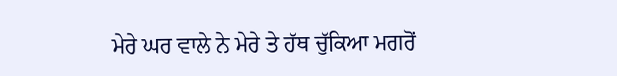ਮੇਰੇ ਘਰ ਵਾਲੇ ਨੇ ਮੇਰੇ ਤੇ ਹੱਥ ਚੁੱਕਿਆ ਮਗਰੋਂ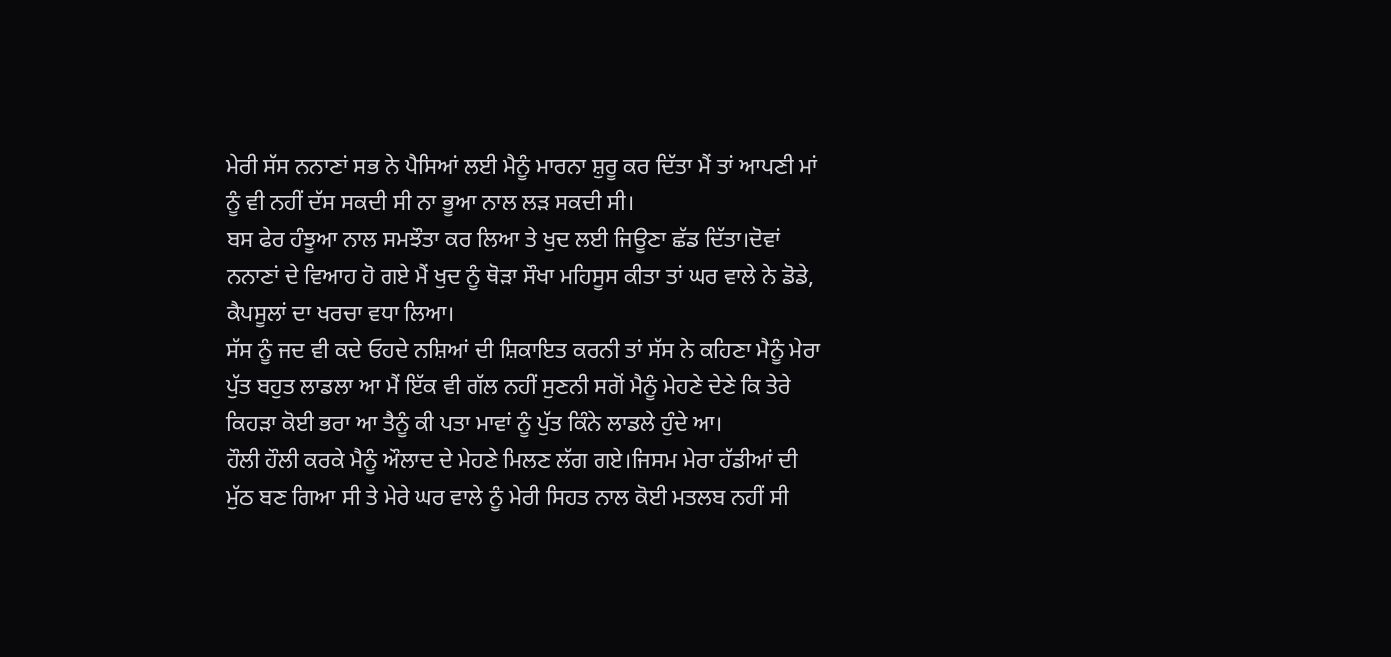ਮੇਰੀ ਸੱਸ ਨਨਾਣਾਂ ਸਭ ਨੇ ਪੈਸਿਆਂ ਲਈ ਮੈਨੂੰ ਮਾਰਨਾ ਸ਼ੁਰੂ ਕਰ ਦਿੱਤਾ ਮੈਂ ਤਾਂ ਆਪਣੀ ਮਾਂ ਨੂੰ ਵੀ ਨਹੀਂ ਦੱਸ ਸਕਦੀ ਸੀ ਨਾ ਭੂਆ ਨਾਲ ਲੜ ਸਕਦੀ ਸੀ।
ਬਸ ਫੇਰ ਹੰਝੂਆ ਨਾਲ ਸਮਝੌਤਾ ਕਰ ਲਿਆ ਤੇ ਖੁਦ ਲਈ ਜਿਊਣਾ ਛੱਡ ਦਿੱਤਾ।ਦੋਵਾਂ ਨਨਾਣਾਂ ਦੇ ਵਿਆਹ ਹੋ ਗਏ ਮੈਂ ਖੁਦ ਨੂੰ ਥੋੜਾ ਸੌਖਾ ਮਹਿਸੂਸ ਕੀਤਾ ਤਾਂ ਘਰ ਵਾਲੇ ਨੇ ਡੋਡੇ, ਕੈਪਸੂਲਾਂ ਦਾ ਖਰਚਾ ਵਧਾ ਲਿਆ।
ਸੱਸ ਨੂੰ ਜਦ ਵੀ ਕਦੇ ਓਹਦੇ ਨਸ਼ਿਆਂ ਦੀ ਸ਼ਿਕਾਇਤ ਕਰਨੀ ਤਾਂ ਸੱਸ ਨੇ ਕਹਿਣਾ ਮੈਨੂੰ ਮੇਰਾ ਪੁੱਤ ਬਹੁਤ ਲਾਡਲਾ ਆ ਮੈਂ ਇੱਕ ਵੀ ਗੱਲ ਨਹੀਂ ਸੁਣਨੀ ਸਗੋਂ ਮੈਨੂੰ ਮੇਹਣੇ ਦੇਣੇ ਕਿ ਤੇਰੇ ਕਿਹੜਾ ਕੋਈ ਭਰਾ ਆ ਤੈਨੂੰ ਕੀ ਪਤਾ ਮਾਵਾਂ ਨੂੰ ਪੁੱਤ ਕਿੰਨੇ ਲਾਡਲੇ ਹੁੰਦੇ ਆ।
ਹੌਲੀ ਹੌਲੀ ਕਰਕੇ ਮੈਨੂੰ ਔਲਾਦ ਦੇ ਮੇਹਣੇ ਮਿਲਣ ਲੱਗ ਗਏ।ਜਿਸਮ ਮੇਰਾ ਹੱਡੀਆਂ ਦੀ ਮੁੱਠ ਬਣ ਗਿਆ ਸੀ ਤੇ ਮੇਰੇ ਘਰ ਵਾਲੇ ਨੂੰ ਮੇਰੀ ਸਿਹਤ ਨਾਲ ਕੋਈ ਮਤਲਬ ਨਹੀਂ ਸੀ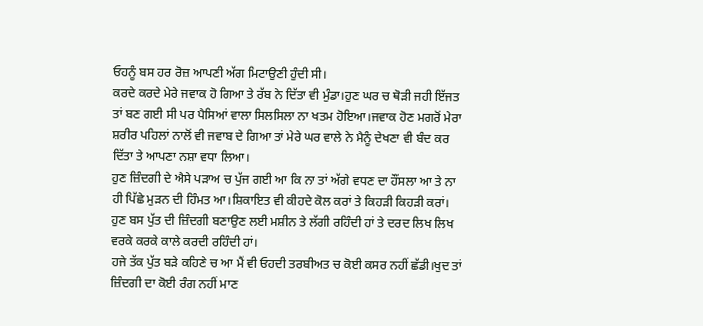ਓਹਨੂੰ ਬਸ ਹਰ ਰੋਜ਼ ਆਪਣੀ ਅੱਗ ਮਿਟਾਉਣੀ ਹੁੰਦੀ ਸੀ।
ਕਰਦੇ ਕਰਦੇ ਮੇਰੇ ਜਵਾਕ ਹੋ ਗਿਆ ਤੇ ਰੱਬ ਨੇ ਦਿੱਤਾ ਵੀ ਮੁੰਡਾ।ਹੁਣ ਘਰ ਚ ਥੋੜੀ ਜਹੀ ਇੱਜਤ ਤਾਂ ਬਣ ਗਈ ਸੀ ਪਰ ਪੈਸਿਆਂ ਵਾਲਾ ਸਿਲਸਿਲਾ ਨਾ ਖਤਮ ਹੋਇਆ।ਜਵਾਕ ਹੋਣ ਮਗਰੋਂ ਮੇਰਾ ਸ਼ਰੀਰ ਪਹਿਲਾਂ ਨਾਲੋਂ ਵੀ ਜਵਾਬ ਦੇ ਗਿਆ ਤਾਂ ਮੇਰੇ ਘਰ ਵਾਲੇ ਨੇ ਮੈਨੂੰ ਦੇਖਣਾ ਵੀ ਬੰਦ ਕਰ ਦਿੱਤਾ ਤੇ ਆਪਣਾ ਨਸ਼ਾ ਵਧਾ ਲਿਆ।
ਹੁਣ ਜ਼ਿੰਦਗੀ ਦੇ ਐਸੇ ਪੜਾਅ ਚ ਪੁੱਜ ਗਈ ਆ ਕਿ ਨਾ ਤਾਂ ਅੱਗੇ ਵਧਣ ਦਾ ਹੌਂਸਲਾ ਆ ਤੇ ਨਾ ਹੀ ਪਿੱਛੇ ਮੁੜਨ ਦੀ ਹਿੰਮਤ ਆ।ਸ਼ਿਕਾਇਤ ਵੀ ਕੀਹਦੇ ਕੋਲ ਕਰਾਂ ਤੇ ਕਿਹੜੀ ਕਿਹੜੀ ਕਰਾਂ।
ਹੁਣ ਬਸ ਪੁੱਤ ਦੀ ਜ਼ਿੰਦਗੀ ਬਣਾਉਣ ਲਈ ਮਸ਼ੀਨ ਤੇ ਲੱਗੀ ਰਹਿੰਦੀ ਹਾਂ ਤੇ ਦਰਦ ਲਿਖ ਲਿਖ ਵਰਕੇ ਕਰਕੇ ਕਾਲੇ ਕਰਦੀ ਰਹਿੰਦੀ ਹਾਂ।
ਹਜੇ ਤੱਕ ਪੁੱਤ ਬੜੇ ਕਹਿਣੇ ਚ ਆ ਮੈਂ ਵੀ ਓਹਦੀ ਤਰਬੀਅਤ ਚ ਕੋਈ ਕਸਰ ਨਹੀਂ ਛੱਡੀ।ਖੁਦ ਤਾਂ ਜ਼ਿੰਦਗੀ ਦਾ ਕੋਈ ਰੰਗ ਨਹੀਂ ਮਾਣ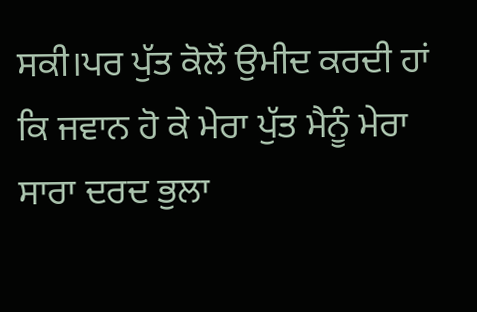ਸਕੀ।ਪਰ ਪੁੱਤ ਕੋਲੋਂ ਉਮੀਦ ਕਰਦੀ ਹਾਂ ਕਿ ਜਵਾਨ ਹੋ ਕੇ ਮੇਰਾ ਪੁੱਤ ਮੈਨੂੰ ਮੇਰਾ ਸਾਰਾ ਦਰਦ ਭੁਲਾ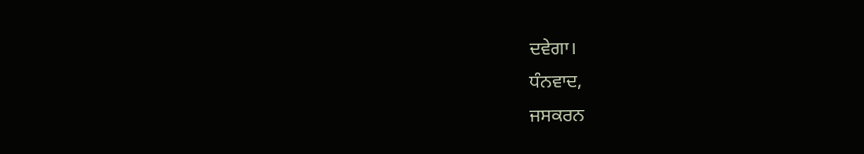ਦਵੇਗਾ।
ਧੰਨਵਾਦ,
ਜਸਕਰਨ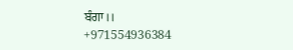ਬੰਗਾ।।
+971554936384